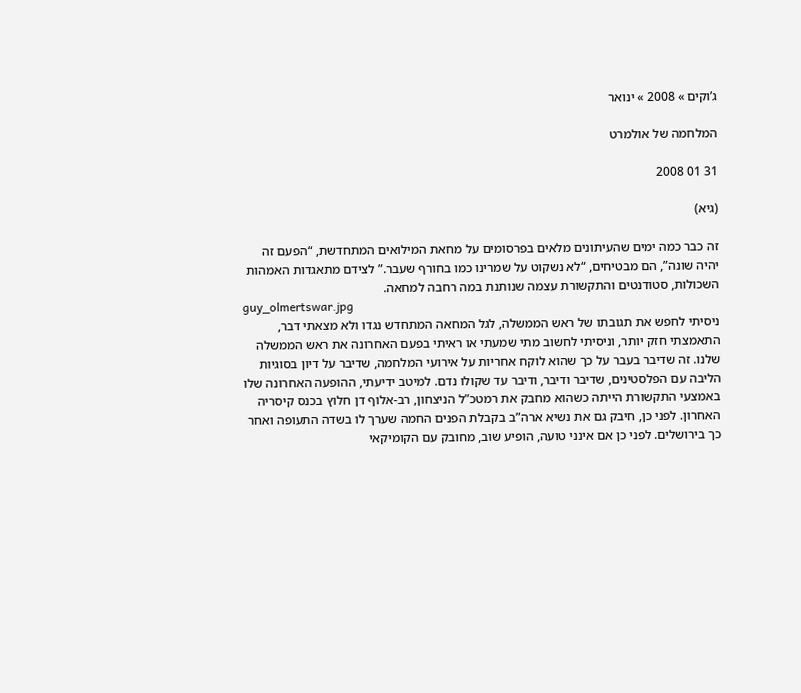ג’וקים » 2008 » ינואר

המלחמה של אולמרט

31 01 2008

(גיא)

זה כבר כמה ימים שהעיתונים מלאים בפרסומים על מחאת המילואים המתחדשת, “הפעם זה יהיה שונה”, הם מבטיחים, “לא נשקוט על שמרינו כמו בחורף שעבר.” לצידם מתאגדות האמהות השכולות, סטודנטים והתקשורת עצמה שנותנת במה רחבה למחאה.
guy_olmertswar.jpg
ניסיתי לחפש את תגובתו של ראש הממשלה, לגל המחאה המתחדש נגדו ולא מצאתי דבר, התאמצתי חזק יותר, וניסיתי לחשוב מתי שמעתי או ראיתי בפעם האחרונה את ראש הממשלה שלנו. זה שדיבר בעבר על כך שהוא לוקח אחריות על אירועי המלחמה, שדיבר על דיון בסוגיות הליבה עם הפלסטינים, שדיבר ודיבר, ודיבר עד שקולו נדם. למיטב ידיעתי, ההופעה האחרונה שלו באמצעי התקשורת הייתה כשהוא מחבק את רמטכ”ל הניצחון, רב-אלוף דן חלוץ בכנס קיסריה האחרון. לפני כן, חיבק גם את נשיא ארה”ב בקבלת הפנים החמה שערך לו בשדה התעופה ואחר כך בירושלים. לפני כן אם אינני טועה, הופיע שוב, מחובק עם הקומיקאי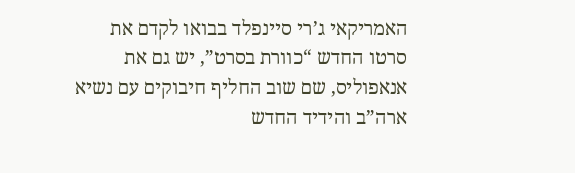האמריקאי ג’רי סיינפלד בבואו לקדם את סרטו החדש “כוורת בסרט”, יש גם את אנאפוליס, שם שוב החליף חיבוקים עם נשיא ארה”ב והידיד החדש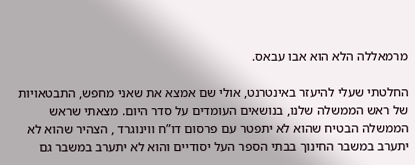מרמאללה הלא הוא אבו עבאס.

החלטתי שעלי להיעזר באינטרנט, אולי שם אמצא את שאני מחפש, התבטאויות של ראש הממשלה שלנו, בנושאים העומדים על סדר היום. מצאתי שראש הממשלה הבטיח שהוא לא יתפטר עם פרסום דו”ח ווינוגרד , הצהיר שהוא לא יתערב במשבר החינוך בבתי הספר העל יסודיים והוא לא יתערב במשבר גם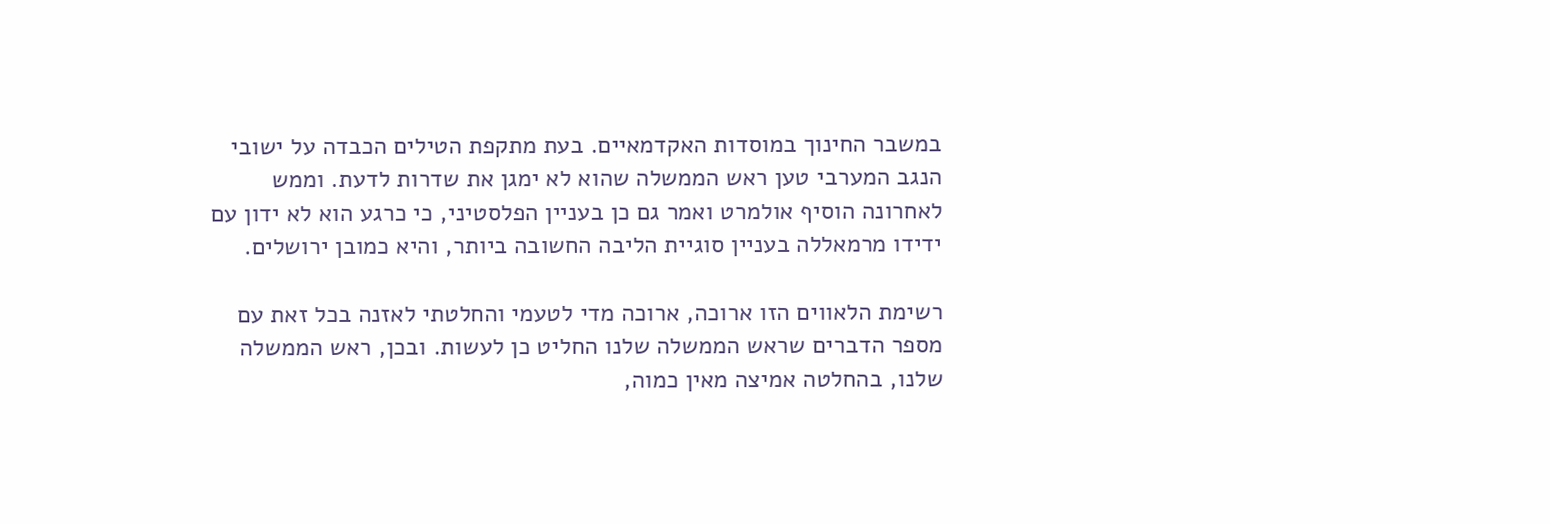במשבר החינוך במוסדות האקדמאיים. בעת מתקפת הטילים הכבדה על ישובי הנגב המערבי טען ראש הממשלה שהוא לא ימגן את שדרות לדעת. וממש לאחרונה הוסיף אולמרט ואמר גם כן בעניין הפלסטיני, כי כרגע הוא לא ידון עם ידידו מרמאללה בעניין סוגיית הליבה החשובה ביותר, והיא כמובן ירושלים.

רשימת הלאווים הזו ארוכה, ארוכה מדי לטעמי והחלטתי לאזנה בכל זאת עם מספר הדברים שראש הממשלה שלנו החליט כן לעשות. ובכן, ראש הממשלה שלנו, בהחלטה אמיצה מאין כמוה,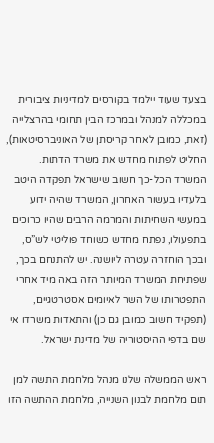בצעד שעוד יילמד בקורסים למדיניות ציבורית במכללה למנהל ובמרכז הבין תחומי בהרצלייה (זאת, כמובן לאחר קריסתן של האוניברסיטאות), החליט לפתוח מחדש את משרד הדתות. המשרד הכל-כך חשוב שישראל תפקדה היטב בלעדיו בעשור האחרון, המשרד שהיה ידוע במעשי השחיתות והמרמה הרבים שהיו כרוכים בתפעולו, נפתח מחדש כשוחד פוליטי לש”ס, ובכך הוחזרה עטרה ליושנה. יש להתנחם בכך, שפתיחת המשרד המיותר הזה באה מיד אחרי התפטרותו של השר לאיומים אסטרטגיים, (תפקיד חשוב כמובן גם כן) והתאדות משרדו אי שם בדפי ההיסטוריה של מדינת ישראל.

ראש הממשלה שלנו מנהל מלחמת התשה למן תום מלחמת לבנון השנייה, מלחמת ההתשה הזו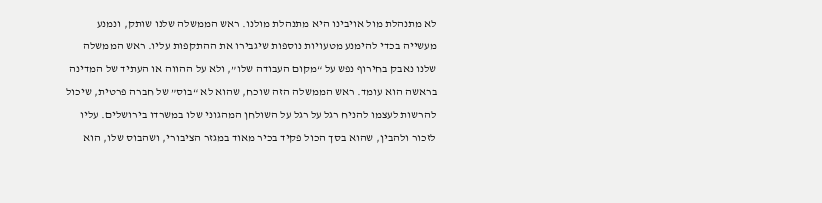לא מתנהלת מול אויבינו היא מתנהלת מולנו. ראש הממשלה שלנו שותק, ונמנע מעשייה בכדי להימנע מטעויות נוספות שיגבירו את ההתקפות עליו. ראש הממשלה שלנו נאבק בחירוף נפש על “מקום העבודה שלו”, ולא על ההווה או העתיד של המדינה בראשה הוא עומד. ראש הממשלה הזה שוכח, שהוא לא “בוס” של חברה פרטית, שיכול להרשות לעצמו להניח רגל על רגל על השולחן המהגוני שלו במשרדו בירושלים. עליו לזכור ולהבין, שהוא בסך הכול פקיד בכיר מאוד במגזר הציבורי, ושהבוס שלו, הוא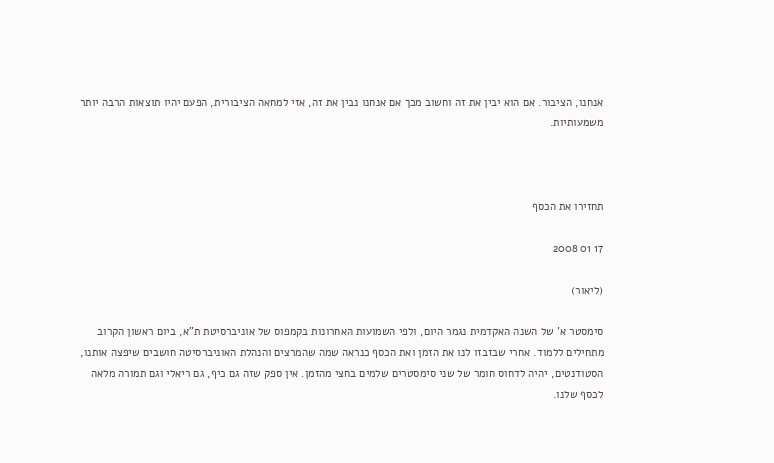אנחנו, הציבור. אם הוא יבין את זה וחשוב מכך אם אנחנו נבין את זה, אזי למחאה הציבורית, הפעם יהיו תוצאות הרבה יותר משמעותיות.



תחזירו את הכסף

17 01 2008

(ליאור)

סימסטר א’ של השנה האקדמית נגמר היום, ולפי השמועות האחרונות בקמפוס של אוניברסיטת ת”א, ביום ראשון הקרוב מתחילים ללמוד. אחרי שבזבזו לנו את הזמן ואת הכסף כנראה שמה שהמרצים והנהלת האוניברסיטה חושבים שיפצה אותנו, הסטודנטים, יהיה לדחוס חומר של שני סימסטרים שלמים בחצי מהזמן. אין ספק שזה גם כיף, גם ריאלי וגם תמורה מלאה לכסף שלנו.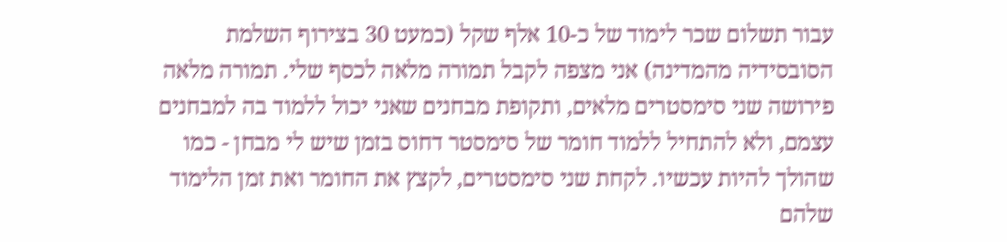עבור תשלום שכר לימוד של כ-10 אלף שקל (כמעט 30 בצירוף השלמת הסובסידיה מהמדינה) אני מצפה לקבל תמורה מלאה לכסף שלי. תמורה מלאה פירושה שני סימסטרים מלאים, ותקופת מבחנים שאני יכול ללמוד בה למבחנים עצמם, ולא להתחיל ללמוד חומר של סימסטר דחוס בזמן שיש לי מבחן - כמו שהולך להיות עכשיו. לקחת שני סימסטרים, לקצץ את החומר ואת זמן הלימוד שלהם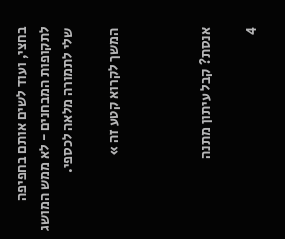בחצי, ועוד לשים אותם בחפיפה לתקופות המבחנים - לא ממש המושג שלי לתמורה מלאה לכספי.

המשך לקרוא קטע זה »



אנסת? קבל עיתון מתנה

4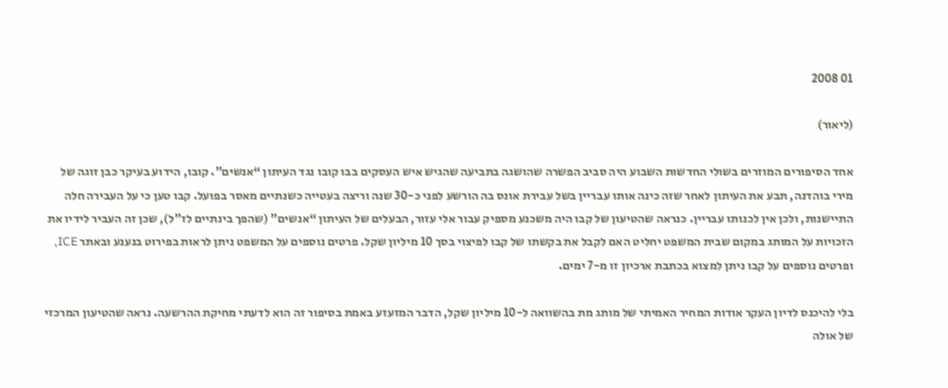01 2008

(ליאור)

אחד הסיפורים המוזרים בשולי החדשות השבוע היה סביב הפשרה שהושגה בתביעה שהגיש איש העסקים בבו קובו נגד העיתון “אנשים”. קובו, הידוע בעיקר כבן זוגה של מירי בוהדנה, תבע את העיתון לאחר שזה כינה אותו עבריין בשל עבירת אונס בה הורשע לפני כ-30 שנה וריצה בעטייה כשנתיים מאסר בפועל. קבו טען כי על העבירה חלה התיישנות, ולכן אין לכנותו עבריין. כנראה שהטיעון של קבו היה משכנע מספיק עבור אלי עזור, הבעלים של העיתון “אנשים” (שהפך בינתיים לז”ל), שכן זה העביר לידיו את הזכויות על המותג במקום שבית המשפט יחליט האם לקבל את בקשתו של קבו לפיצוי בסך 10 מיליון שקל. פרטים נוספים על המשפט ניתן לראות בפירוט בנענע ובאתר ICE, ופרטים נוספים על קבו ניתן למצוא בכתבת ארכיון זו מ-7 ימים.

בלי להיכנס לדיון העקר אודות המחיר האמיתי של מותג מת בהשוואה ל-10 מיליון שקל, הדבר המזעזע באמת בסיפור זה הוא לדעתי מחיקת ההרשעה. נראה שהטיעון המרכזי של אולה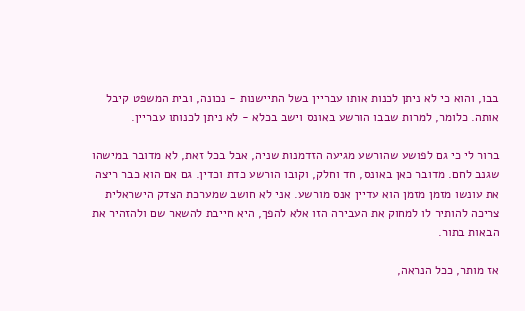בבו, והוא כי לא ניתן לכנות אותו עבריין בשל התיישנות - נכונה, ובית המשפט קיבל אותה. כלומר, למרות שבבו הורשע באונס וישב בכלא - לא ניתן לכנותו עבריין.

ברור לי כי גם לפושע שהורשע מגיעה הזדמנות שניה, אבל בכל זאת, לא מדובר במישהו שגנב לחם. מדובר כאן באונס, חד וחלק, וקובו הורשע כדת וכדין. גם אם הוא כבר ריצה את עונשו מזמן מזמן הוא עדיין אנס מורשע. אני לא חושב שמערכת הצדק הישראלית צריכה להותיר לו למחוק את העבירה הזו אלא להפך, היא חייבת להשאר שם ולהזהיר את הבאות בתור.

אז מותר, ככל הנראה,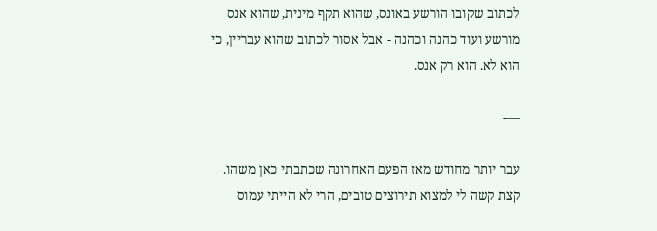לכתוב שקובו הורשע באונס, שהוא תקף מינית, שהוא אנס מורשע ועוד כהנה וכהנה - אבל אסור לכתוב שהוא עבריין, כי הוא לא. הוא רק אנס.

—-

עבר יותר מחודש מאז הפעם האחרונה שכתבתי כאן משהו. קצת קשה לי למצוא תירוצים טובים, הרי לא הייתי עמוס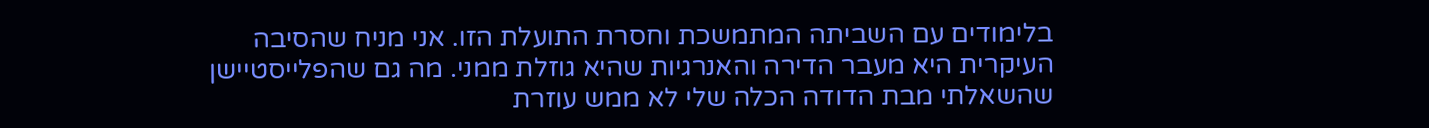בלימודים עם השביתה המתמשכת וחסרת התועלת הזו. אני מניח שהסיבה העיקרית היא מעבר הדירה והאנרגיות שהיא גוזלת ממני. מה גם שהפלייסטיישן שהשאלתי מבת הדודה הכלה שלי לא ממש עוזרת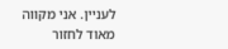לעניין. אני מקווה מאוד לחזור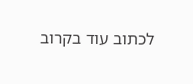לכתוב עוד בקרוב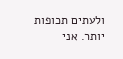ולעתים תכופות יותר. אני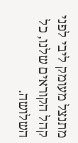מתנצל מעומק ליבי לפני קהל הקוראים שלנו, כל השלושה.